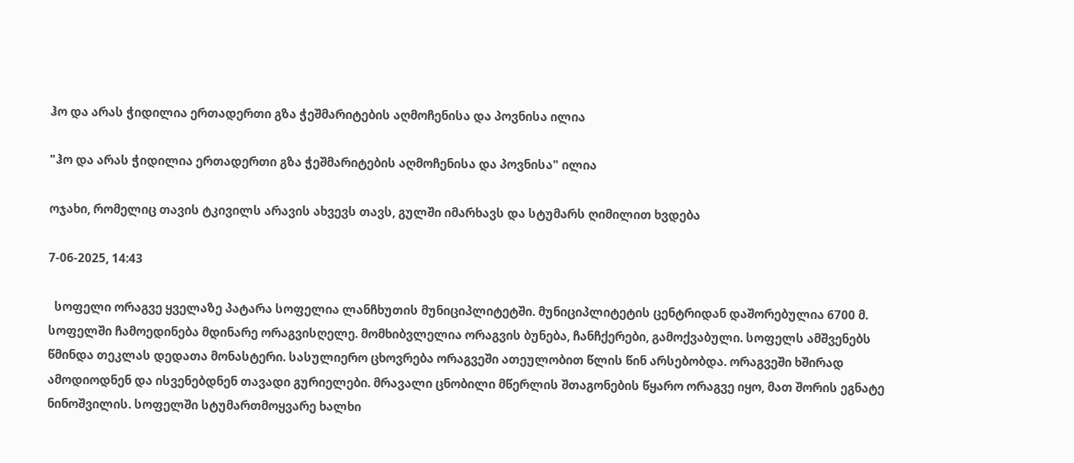ჰო და არას ჭიდილია ერთადერთი გზა ჭეშმარიტების აღმოჩენისა და პოვნისა ილია

"ჰო და არას ჭიდილია ერთადერთი გზა ჭეშმარიტების აღმოჩენისა და პოვნისა" ილია

ოჯახი, რომელიც თავის ტკივილს არავის ახვევს თავს, გულში იმარხავს და სტუმარს ღიმილით ხვდება

7-06-2025, 14:43

  სოფელი ორაგვე ყველაზე პატარა სოფელია ლანჩხუთის მუნიციპლიტეტში. მუნიციპლიტეტის ცენტრიდან დაშორებულია 6700 მ. სოფელში ჩამოედინება მდინარე ორაგვისღელე. მომხიბვლელია ორაგვის ბუნება, ჩანჩქერები, გამოქვაბული. სოფელს ამშვენებს წმინდა თეკლას დედათა მონასტერი. სასულიერო ცხოვრება ორაგვეში ათეულობით წლის წინ არსებობდა. ორაგვეში ხშირად ამოდიოდნენ და ისვენებდნენ თავადი გურიელები. მრავალი ცნობილი მწერლის შთაგონების წყარო ორაგვე იყო, მათ შორის ეგნატე ნინოშვილის. სოფელში სტუმართმოყვარე ხალხი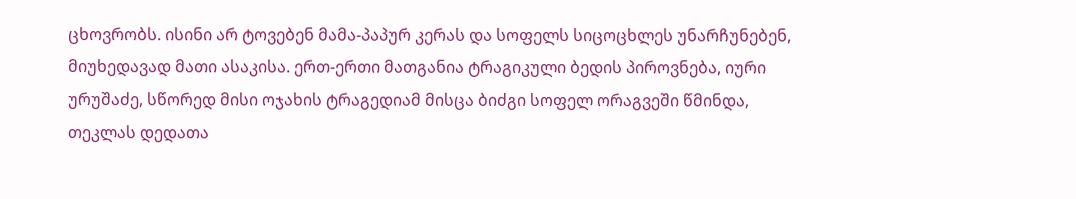ცხოვრობს. ისინი არ ტოვებენ მამა-პაპურ კერას და სოფელს სიცოცხლეს უნარჩუნებენ, მიუხედავად მათი ასაკისა. ერთ-ერთი მათგანია ტრაგიკული ბედის პიროვნება, იური ურუშაძე, სწორედ მისი ოჯახის ტრაგედიამ მისცა ბიძგი სოფელ ორაგვეში წმინდა, თეკლას დედათა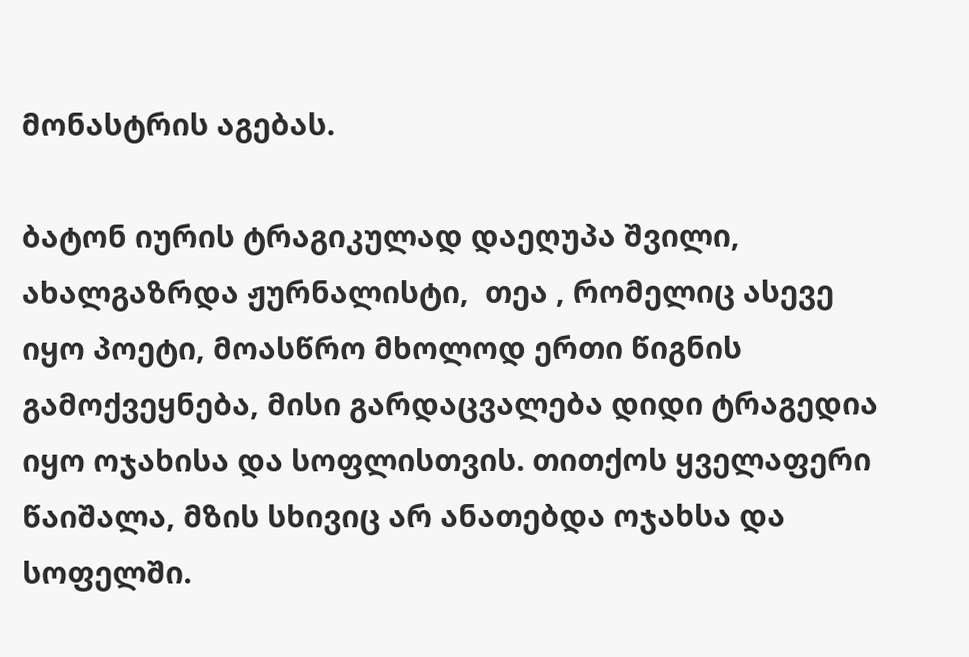მონასტრის აგებას.

ბატონ იურის ტრაგიკულად დაეღუპა შვილი, ახალგაზრდა ჟურნალისტი,  თეა , რომელიც ასევე იყო პოეტი, მოასწრო მხოლოდ ერთი წიგნის გამოქვეყნება, მისი გარდაცვალება დიდი ტრაგედია იყო ოჯახისა და სოფლისთვის. თითქოს ყველაფერი წაიშალა, მზის სხივიც არ ანათებდა ოჯახსა და სოფელში.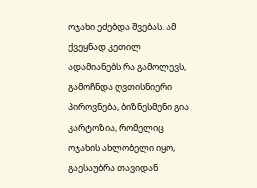ოჯახი ეძებდა შვებას. ამ ქვეყნად კეთილ ადამიანებს რა გამოლევს, გამოჩნდა ღვთისნიერი პიროვნება, ბიზნესმენი გია კარტოზია, რომელიც ოჯახის ახლობელი იყო, გაესაუბრა თავიდან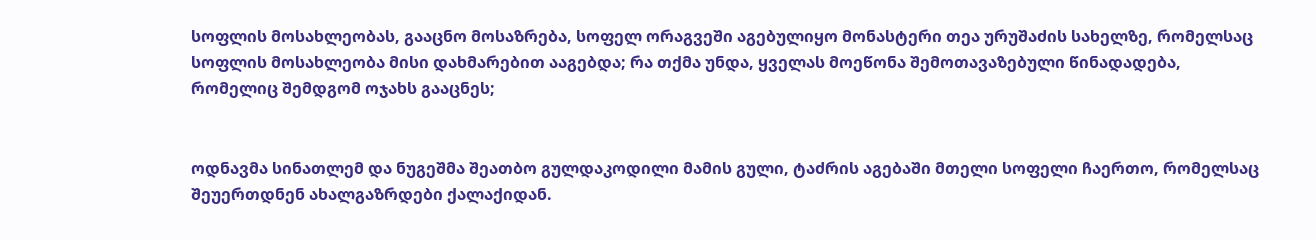სოფლის მოსახლეობას, გააცნო მოსაზრება, სოფელ ორაგვეში აგებულიყო მონასტერი თეა ურუშაძის სახელზე, რომელსაც სოფლის მოსახლეობა მისი დახმარებით ააგებდა; რა თქმა უნდა, ყველას მოეწონა შემოთავაზებული წინადადება, რომელიც შემდგომ ოჯახს გააცნეს;


ოდნავმა სინათლემ და ნუგეშმა შეათბო გულდაკოდილი მამის გული, ტაძრის აგებაში მთელი სოფელი ჩაერთო, რომელსაც შეუერთდნენ ახალგაზრდები ქალაქიდან.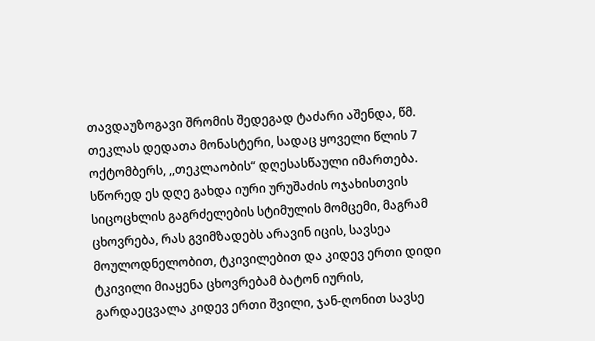თავდაუზოგავი შრომის შედეგად ტაძარი აშენდა, წმ. თეკლას დედათა მონასტერი, სადაც ყოველი წლის 7 ოქტომბერს, ,,თეკლაობის“ დღესასწაული იმართება.  სწორედ ეს დღე გახდა იური ურუშაძის ოჯახისთვის სიცოცხლის გაგრძელების სტიმულის მომცემი, მაგრამ ცხოვრება, რას გვიმზადებს არავინ იცის, სავსეა მოულოდნელობით, ტკივილებით და კიდევ ერთი დიდი ტკივილი მიაყენა ცხოვრებამ ბატონ იურის, გარდაეცვალა კიდევ ერთი შვილი, ჯან-ღონით სავსე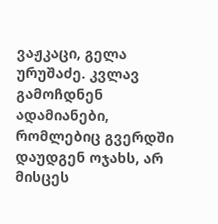ვაჟკაცი, გელა ურუშაძე. კვლავ გამოჩდნენ ადამიანები, რომლებიც გვერდში დაუდგენ ოჯახს, არ მისცეს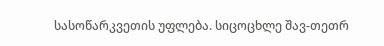სასოწარკვეთის უფლება. სიცოცხლე შავ-თეთრ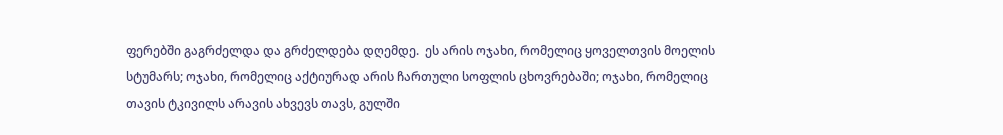ფერებში გაგრძელდა და გრძელდება დღემდე.  ეს არის ოჯახი, რომელიც ყოველთვის მოელის სტუმარს; ოჯახი, რომელიც აქტიურად არის ჩართული სოფლის ცხოვრებაში; ოჯახი, რომელიც თავის ტკივილს არავის ახვევს თავს, გულში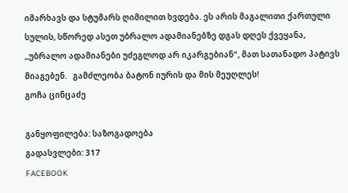იმარხავს და სტუმარს ღიმილით ხვდება. ეს არის მაგალითი ქართული სულის, სწორედ ასეთ უბრალო ადამიანებზე დგას დღეს ქვეყანა, ,,უბრალო ადამიანები უძეგლოდ არ იკარგებიან”, მათ სათანადო პატივს მიაგებენ.   გამძლეობა ბატონ იურის და მის მეუღლეს!                                                                                                                          გოჩა ცინცაძე

განყოფილება: საზოგადოება
გადასვლები: 317
FACEBOOK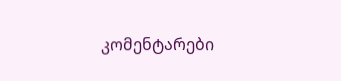კომენტარები